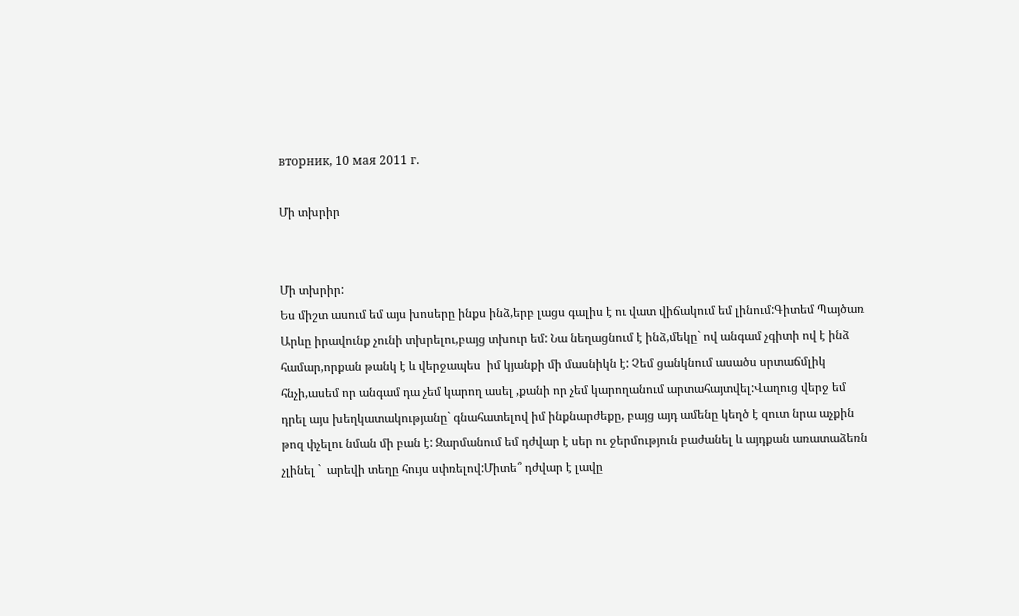вторник, 10 мая 2011 г.

Մի տխրիր


Մի տխրիր:
Ես միշտ ասում եմ այս խոսերը ինքս ինձ,երբ լացս գալիս է ու վատ վիճակում եմ լինում:Գիտեմ Պայծառ Արևը իրավունք չունի տխրելու,բայց տխուր եմ: Նա նեղացնում է ինձ,մեկը` ով անգամ չգիտի ով է ինձ համար,որքան թանկ է և վերջապես  իմ կյանքի մի մասնիկն է: Չեմ ցանկնում ասածս սրտաճմլիկ հնչի,ասեմ որ անգամ դա չեմ կարող ասել ,քանի որ չեմ կարողանում արտահայտվել:Վաղուց վերջ եմ դրել այս խեղկատակությանը` գնահատելով իմ ինքնարժեքը, բայց այդ ամենը կեղծ է զուտ նրա աչքին թոզ փչելու նման մի բան է: Զարմանում եմ դժվար է սեր ու ջերմություն բաժանել և այդքան առատաձեռն չլինել `  արեվի տեղը հույս սփռելով:Միտե՞ դժվար է լավը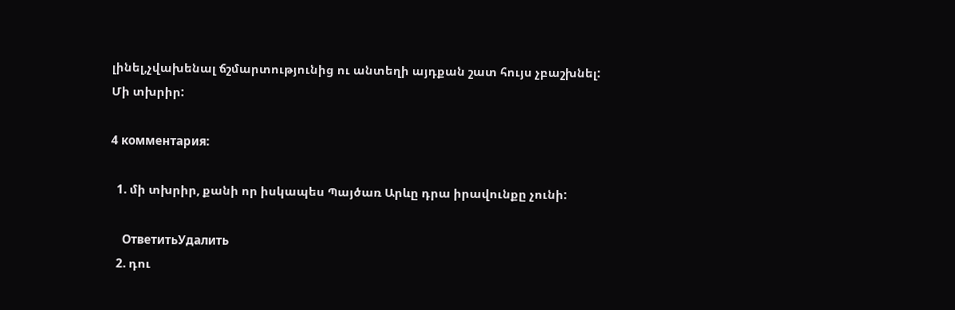լինել,չվախենալ ճշմարտությունից ու անտեղի այդքան շատ հույս չբաշխնել:
Մի տխրիր:

4 комментария:

  1. մի տխրիր, քանի որ իսկապես Պայծառ Արևը դրա իրավունքը չունի:

    ОтветитьУдалить
  2. դու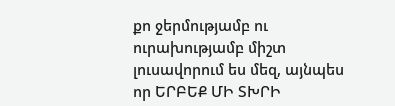քո ջերմությամբ ու ուրախությամբ միշտ լուսավորում ես մեզ, այնպես որ ԵՐԲԵՔ ՄԻ ՏԽՐԻ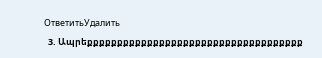ОтветитьУдалить
  3. Ապրեքքքքքքքքքքքքքքքքքքքքքքքքքքքքքքքքքքքք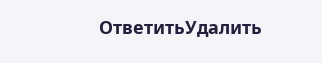ОтветитьУдалить